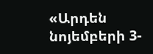«Արդեն նոյեմբերի 3-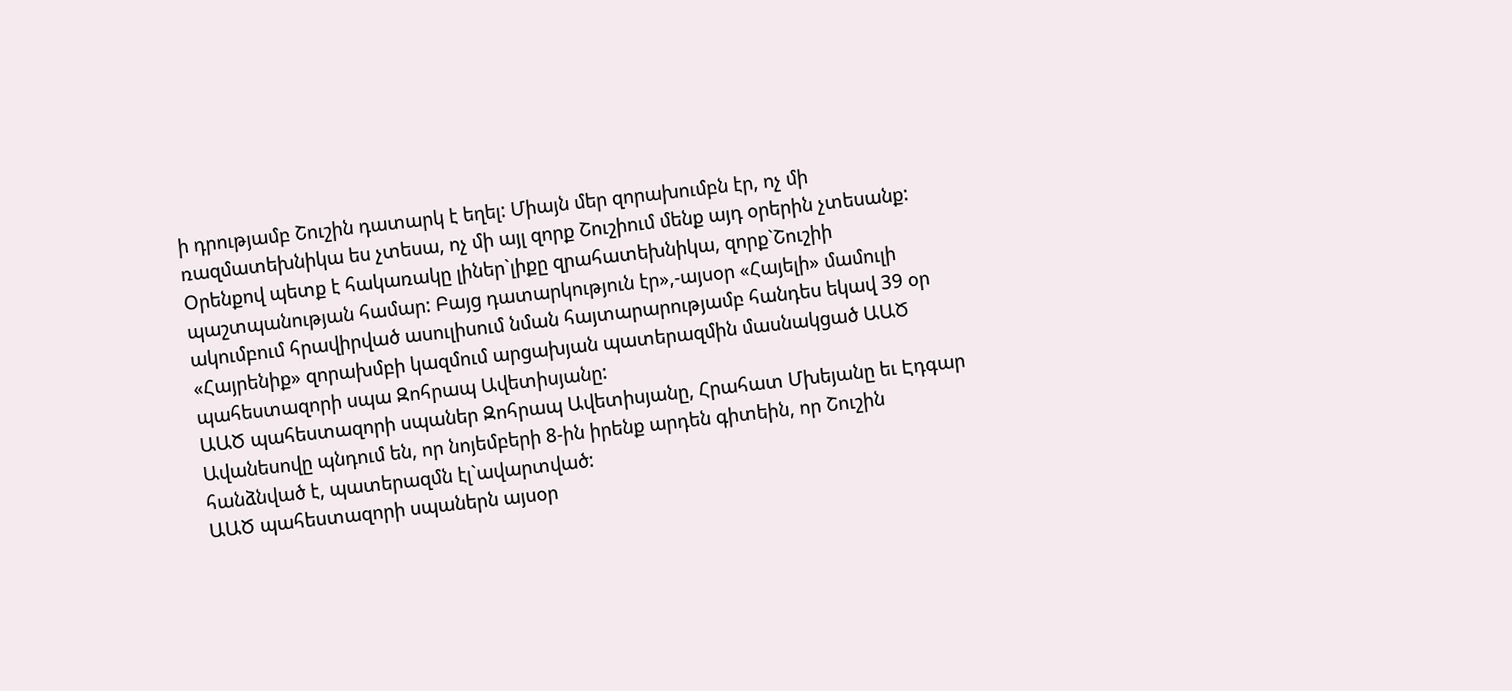ի դրությամբ Շուշին դատարկ է եղել: Միայն մեր զորախումբն էր, ոչ մի ռազմատեխնիկա ես չտեսա, ոչ մի այլ զորք Շուշիում մենք այդ օրերին չտեսանք: Օրենքով պետք է հակառակը լիներ`լիքը զրահատեխնիկա, զորք`Շուշիի պաշտպանության համար: Բայց դատարկություն էր»,-այսօր «Հայելի» մամուլի ակումբում հրավիրված ասուլիսում նման հայտարարությամբ հանդես եկավ 39 օր «Հայրենիք» զորախմբի կազմում արցախյան պատերազմին մասնակցած ԱԱԾ պահեստազորի սպա Զոհրապ Ավետիսյանը:
ԱԱԾ պահեստազորի սպաներ Զոհրապ Ավետիսյանը, Հրահատ Մխեյանը եւ Էդգար Ավանեսովը պնդում են, որ նոյեմբերի 8-ին իրենք արդեն գիտեին, որ Շուշին հանձնված է, պատերազմն էլ`ավարտված:
ԱԱԾ պահեստազորի սպաներն այսօր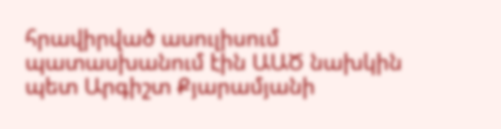հրավիրված ասուլիսում պատասխանում էին ԱԱԾ նախկին պետ Արգիշտ Քյարամյանի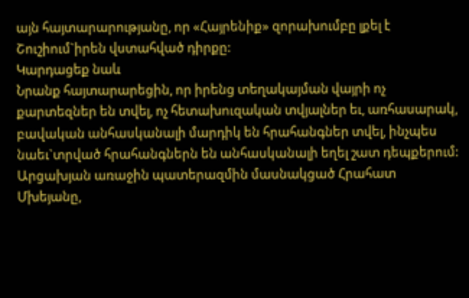այն հայտարարությանը, որ «Հայրենիք» զորախումբը լքել է Շուշիում`իրեն վստահված դիրքը:
Կարդացեք նաև
Նրանք հայտարարեցին, որ իրենց տեղակայման վայրի ոչ քարտեզներ են տվել, ոչ հետախուզական տվյալներ եւ, առհասարակ, բավական անհասկանալի մարդիկ են հրահանգներ տվել, ինչպես նաեւ`տրված հրահանգներն են անհասկանալի եղել շատ դեպքերում:
Արցախյան առաջին պատերազմին մասնակցած Հրահատ Մխեյանը,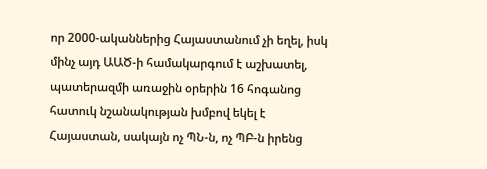որ 2000-ականներից Հայաստանում չի եղել, իսկ մինչ այդ ԱԱԾ-ի համակարգում է աշխատել, պատերազմի առաջին օրերին 16 հոգանոց հատուկ նշանակության խմբով եկել է Հայաստան, սակայն ոչ ՊՆ-ն, ոչ ՊԲ-ն իրենց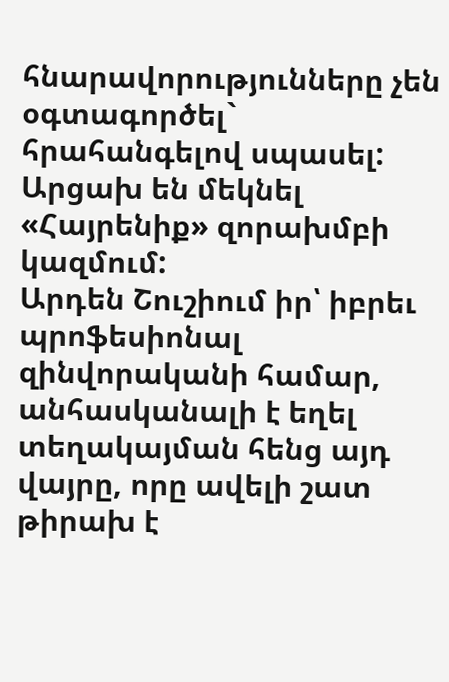հնարավորությունները չեն օգտագործել` հրահանգելով սպասել: Արցախ են մեկնել «Հայրենիք» զորախմբի կազմում:
Արդեն Շուշիում իր՝ իբրեւ պրոֆեսիոնալ զինվորականի համար, անհասկանալի է եղել տեղակայման հենց այդ վայրը, որը ավելի շատ թիրախ է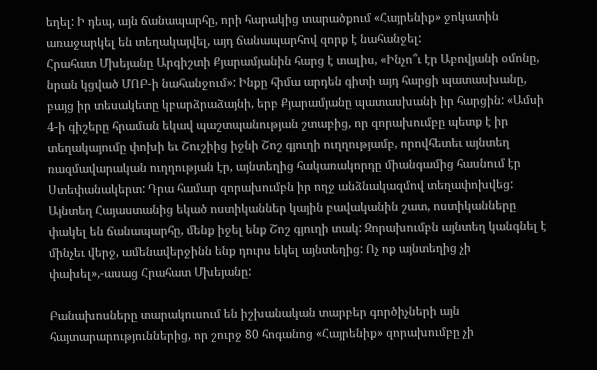եղել: Ի դեպ, այն ճանապարհը, որի հարակից տարածքում «Հայրենիք» ջոկատին առաջարկել են տեղակայվել, այդ ճանապարհով զորք է նահանջել:
Հրահատ Մխեյանը Արգիշտի Քյարամյանին հարց է տալիս, «Ինչո՞ւ էր Աբովյանի օմոնը, նրան կցված ՄՈԲ-ի նահանջում»: Ինքը հիմա արդեն գիտի այդ հարցի պատասխանը, բայց իր տեսակետը կբարձրաձայնի, երբ Քյարամյանը պատասխանի իր հարցին: «Ամսի 4-ի գիշերը հրաման եկավ պաշտպանության շտաբից, որ զորախումբը պետք է իր տեղակայումը փոխի եւ Շուշիից իջնի Շոշ գյուղի ուղղությամբ, որովհետեւ այնտեղ ռազմավարական ուղղության էր, այնտեղից հակառակորդը միանգամից հասնում էր Ստեփանակերտ: Դրա համար զորախումբն իր ողջ անձնակազմով տեղափոխվեց: Այնտեղ Հայաստանից եկած ոստիկաններ կային բավականին շատ, ոստիկանները փակել են ճանապարհը, մենք իջել ենք Շոշ գյուղի տակ: Զորախումբն այնտեղ կանգնել է մինչեւ վերջ, ամենավերջինն ենք դուրս եկել այնտեղից: Ոչ ոք այնտեղից չի փախել»,-ասաց Հրահատ Մխեյանը:

Բանախոսները տարակուսում են իշխանական տարբեր գործիչների այն հայտարարություններից, որ շուրջ 80 հոգանոց «Հայրենիք» զորախումբը չի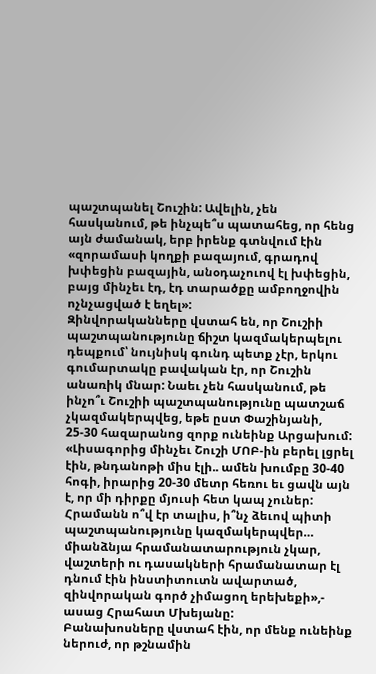պաշտպանել Շուշին: Ավելին, չեն հասկանում, թե ինչպե՞ս պատահեց, որ հենց այն ժամանակ, երբ իրենք գտնվում էին «զորամասի կողքի բազայում, գրադով խփեցին բազային, անօդաչուով էլ խփեցին, բայց մինչեւ էդ, էդ տարածքը ամբողջովին ոչնչացված է եղել»:
Զինվորականները վստահ են, որ Շուշիի պաշտպանությունը ճիշտ կազմակերպելու դեպքում՝ նույնիսկ գունդ պետք չէր, երկու գումարտակը բավական էր, որ Շուշին անառիկ մնար: Նաեւ չեն հասկանում, թե ինչո՞ւ Շուշիի պաշտպանությունը պատշաճ չկազմակերպվեց, եթե ըստ Փաշինյանի, 25-30 հազարանոց զորք ունեինք Արցախում: «Լիսագորից մինչեւ Շուշի ՄՈԲ-ին բերել լցրել էին, թնդանոթի միս էլի.. ամեն խումբը 30-40 հոգի, իրարից 20-30 մետր հեռու եւ ցավն այն է, որ մի դիրքը մյուսի հետ կապ չուներ: Հրամանն ո՞վ էր տալիս, ի՞նչ ձեւով պիտի պաշտպանությունը կազմակերպվեր… միանձնյա հրամանատարություն չկար, վաշտերի ու դասակների հրամանատար էլ դնում էին ինստիտուտն ավարտած, զինվորական գործ չիմացող երեխեքի»,- ասաց Հրահատ Մխեյանը:
Բանախոսները վստահ էին, որ մենք ունեինք ներուժ, որ թշնամին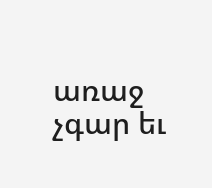առաջ չգար եւ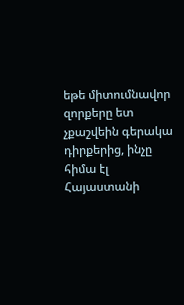եթե միտումնավոր զորքերը ետ չքաշվեին գերակա դիրքերից, ինչը հիմա էլ Հայաստանի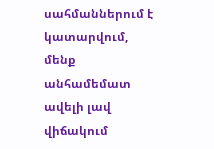սահմաններում է կատարվում, մենք անհամեմատ ավելի լավ վիճակում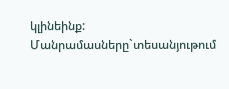կլինեինք:
Մանրամասները`տեսանյութում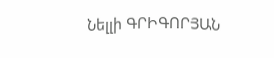Նելլի ԳՐԻԳՈՐՅԱՆ